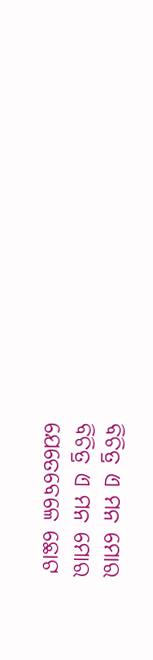ବିଚିତ୍ର ଏ ମନ ମୋର
ବିଚିତ୍ର ଏ ମନ ମୋର
ଯେତେବେଳେ ଛୋଟ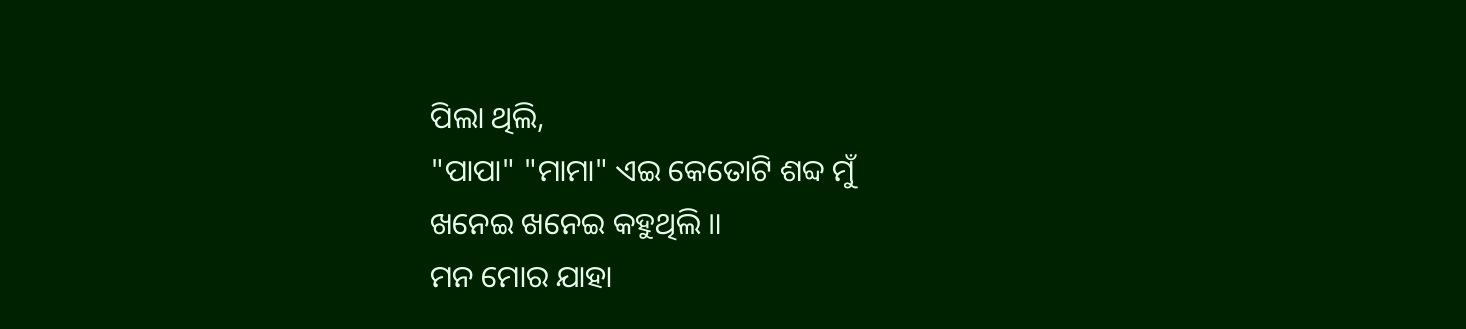ପିଲା ଥିଲି,
"ପାପା" "ମାମା" ଏଇ କେତୋଟି ଶବ୍ଦ ମୁଁ
ଖନେଇ ଖନେଇ କହୁଥିଲି ॥
ମନ ମୋର ଯାହା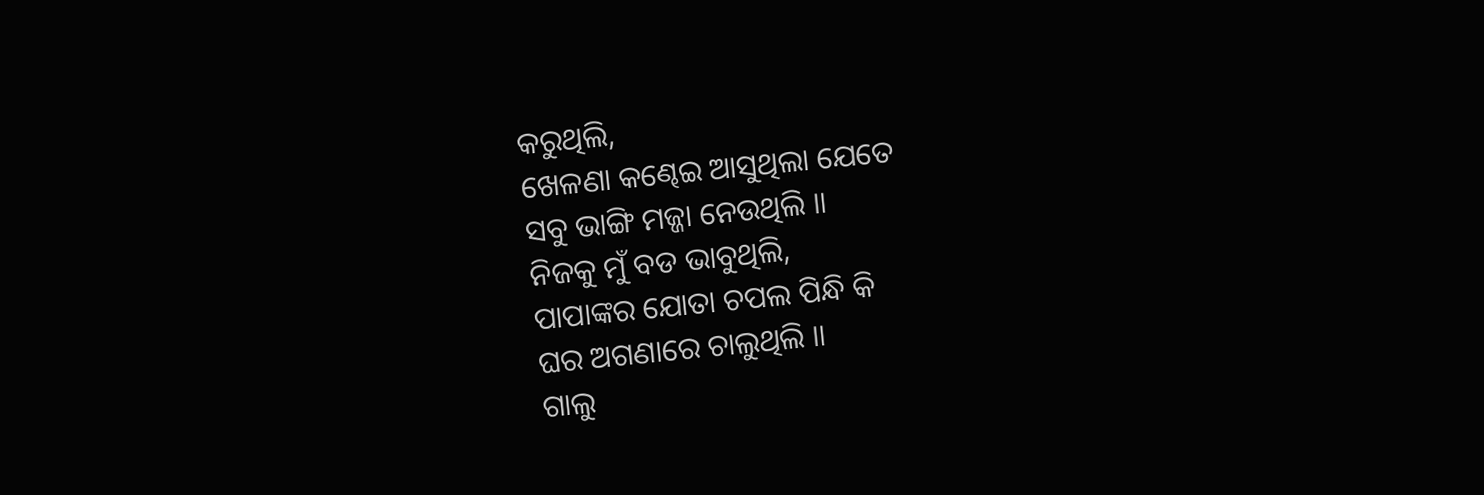କରୁଥିଲି,
ଖେଳଣା କଣ୍ଢେଇ ଆସୁଥିଲା ଯେତେ
ସବୁ ଭାଙ୍ଗି ମଜ୍ଜା ନେଉଥିଲି ॥
ନିଜକୁ ମୁଁ ବଡ ଭାବୁଥିଲି,
ପାପାଙ୍କର ଯୋତା ଚପଲ ପିନ୍ଧି କି
ଘର ଅଗଣାରେ ଚାଲୁଥିଲି ॥
ଗାଲୁ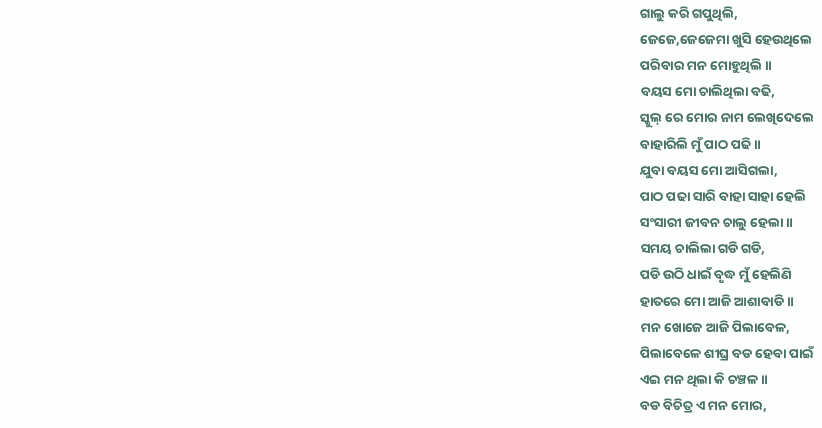ଗାଲୁ କରି ଗପୁଥିଲି,
ଜେଜେ,ଜେଜେମା ଖୁସି ହେଉଥିଲେ
ପରିବାର ମନ ମୋହୁଥିଲି ॥
ବୟସ ମୋ ଚାଲିଥିଲା ବଢି,
ସ୍କୁଲ୍ ରେ ମୋର ନାମ ଲେଖିଦେଲେ
ବାହାରିଲି ମୁଁ ପାଠ ପଢି ॥
ଯୁବା ବୟସ ମୋ ଆସିଗଲା,
ପାଠ ପଢା ସାରି ବାହା ସାହା ହେଲି
ସଂସାରୀ ଜୀବନ ଚାଲୁ ହେଲା ॥
ସମୟ ଚାଲିଲା ଗଡି ଗଡି,
ପଡି ଉଠି ଧାଇଁ ବୃଦ୍ଧ ମୁଁ ହେଲିଣି
ହାତରେ ମୋ ଆଜି ଆଶାବାଡି ॥
ମନ ଖୋଜେ ଆଜି ପିଲାବେଳ,
ପିଲାବେଳେ ଶୀଘ୍ର ବଡ ହେବା ପାଇଁ
ଏଇ ମନ ଥିଲା କି ଚଞ୍ଚଳ ॥
ବଡ ବିଚିତ୍ର ଏ ମନ ମୋର,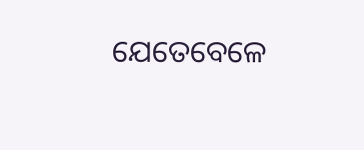ଯେତେବେଳେ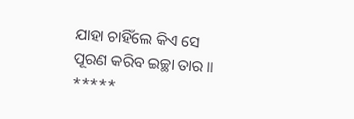ଯାହା ଚାହିଁଲେ କିଏ ସେ
ପୂରଣ କରିବ ଇଚ୍ଛା ତାର ॥
*****